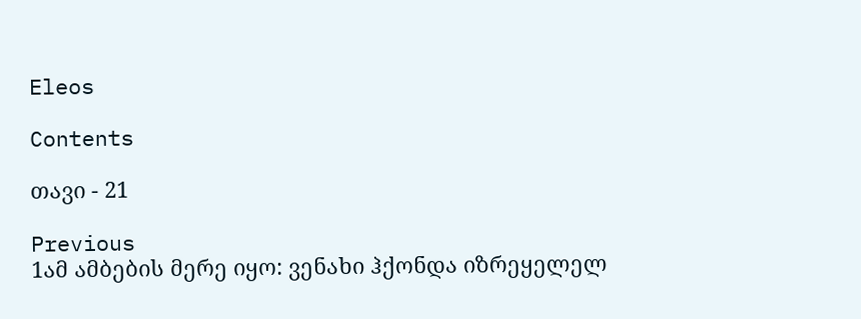Eleos

Contents

თავი - 21

Previous
1ამ ამბების მერე იყო: ვენახი ჰქონდა იზრეყელელ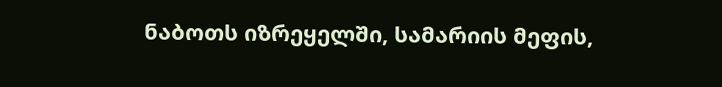ნაბოთს იზრეყელში, სამარიის მეფის,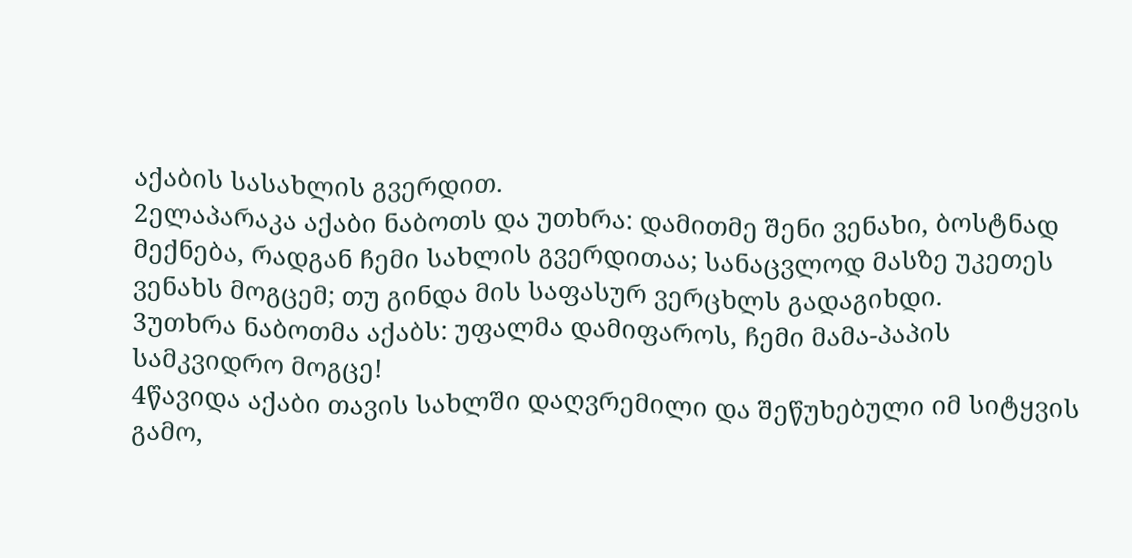აქაბის სასახლის გვერდით.
2ელაპარაკა აქაბი ნაბოთს და უთხრა: დამითმე შენი ვენახი, ბოსტნად მექნება, რადგან ჩემი სახლის გვერდითაა; სანაცვლოდ მასზე უკეთეს ვენახს მოგცემ; თუ გინდა მის საფასურ ვერცხლს გადაგიხდი.
3უთხრა ნაბოთმა აქაბს: უფალმა დამიფაროს, ჩემი მამა-პაპის სამკვიდრო მოგცე!
4წავიდა აქაბი თავის სახლში დაღვრემილი და შეწუხებული იმ სიტყვის გამო,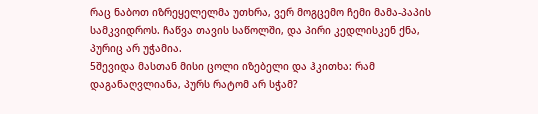რაც ნაბოთ იზრეყელელმა უთხრა, ვერ მოგცემო ჩემი მამა-პაპის სამკვიდროს. ჩაწვა თავის საწოლში, და პირი კედლისკენ ქნა, პურიც არ უჭამია.
5შევიდა მასთან მისი ცოლი იზებელი და ჰკითხა: რამ დაგანაღვლიანა, პურს რატომ არ სჭამ?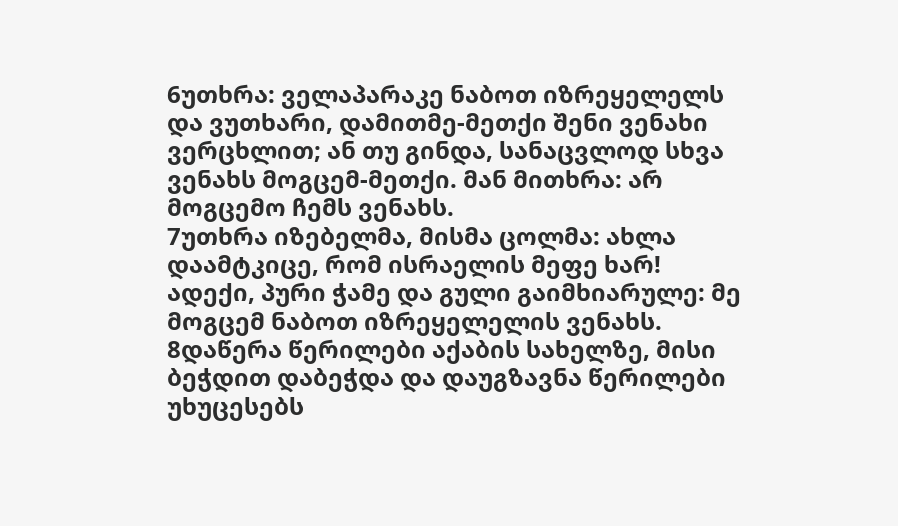6უთხრა: ველაპარაკე ნაბოთ იზრეყელელს და ვუთხარი, დამითმე-მეთქი შენი ვენახი ვერცხლით; ან თუ გინდა, სანაცვლოდ სხვა ვენახს მოგცემ-მეთქი. მან მითხრა: არ მოგცემო ჩემს ვენახს.
7უთხრა იზებელმა, მისმა ცოლმა: ახლა დაამტკიცე, რომ ისრაელის მეფე ხარ! ადექი, პური ჭამე და გული გაიმხიარულე: მე მოგცემ ნაბოთ იზრეყელელის ვენახს.
8დაწერა წერილები აქაბის სახელზე, მისი ბეჭდით დაბეჭდა და დაუგზავნა წერილები უხუცესებს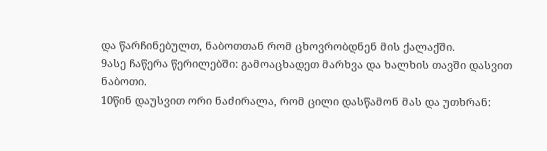და წარჩინებულთ, ნაბოთთან რომ ცხოვრობდნენ მის ქალაქში.
9ასე ჩაწერა წერილებში: გამოაცხადეთ მარხვა და ხალხის თავში დასვით ნაბოთი.
10წინ დაუსვით ორი ნაძირალა, რომ ცილი დასწამონ მას და უთხრან: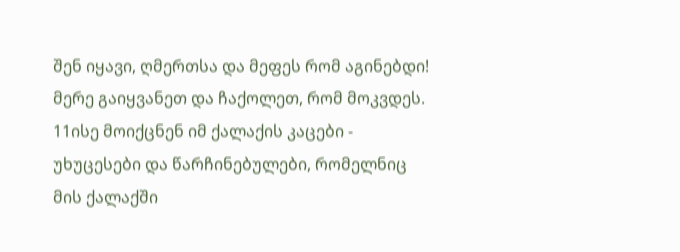შენ იყავი, ღმერთსა და მეფეს რომ აგინებდი! მერე გაიყვანეთ და ჩაქოლეთ, რომ მოკვდეს.
11ისე მოიქცნენ იმ ქალაქის კაცები - უხუცესები და წარჩინებულები, რომელნიც მის ქალაქში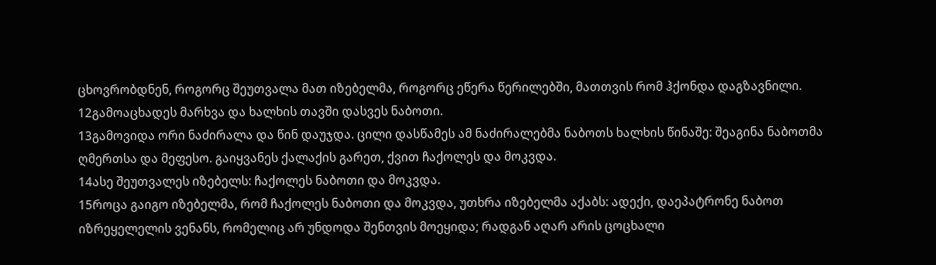ცხოვრობდნენ, როგორც შეუთვალა მათ იზებელმა, როგორც ეწერა წერილებში, მათთვის რომ ჰქონდა დაგზავნილი.
12გამოაცხადეს მარხვა და ხალხის თავში დასვეს ნაბოთი.
13გამოვიდა ორი ნაძირალა და წინ დაუჯდა. ცილი დასწამეს ამ ნაძირალებმა ნაბოთს ხალხის წინაშე: შეაგინა ნაბოთმა ღმერთსა და მეფესო. გაიყვანეს ქალაქის გარეთ, ქვით ჩაქოლეს და მოკვდა.
14ასე შეუთვალეს იზებელს: ჩაქოლეს ნაბოთი და მოკვდა.
15როცა გაიგო იზებელმა, რომ ჩაქოლეს ნაბოთი და მოკვდა, უთხრა იზებელმა აქაბს: ადექი, დაეპატრონე ნაბოთ იზრეყელელის ვენანს, რომელიც არ უნდოდა შენთვის მოეყიდა; რადგან აღარ არის ცოცხალი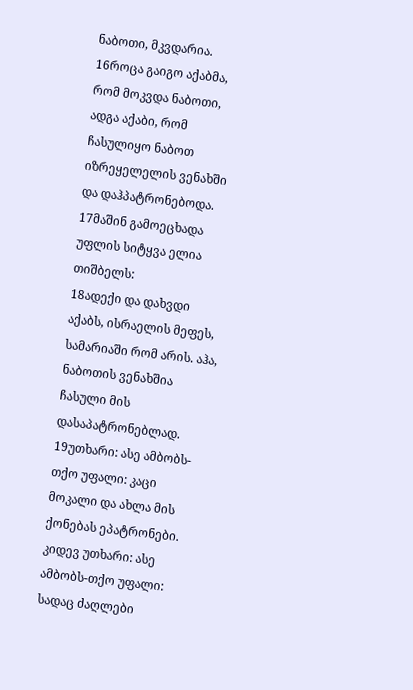ნაბოთი, მკვდარია.
16როცა გაიგო აქაბმა, რომ მოკვდა ნაბოთი, ადგა აქაბი, რომ ჩასულიყო ნაბოთ იზრეყელელის ვენახში და დაჰპატრონებოდა.
17მაშინ გამოეცხადა უფლის სიტყვა ელია თიშბელს:
18ადექი და დახვდი აქაბს, ისრაელის მეფეს, სამარიაში რომ არის. აჰა, ნაბოთის ვენახშია ჩასული მის დასაპატრონებლად.
19უთხარი: ასე ამბობს-თქო უფალი: კაცი მოკალი და ახლა მის ქონებას ეპატრონები. კიდევ უთხარი: ასე ამბობს-თქო უფალი: სადაც ძაღლები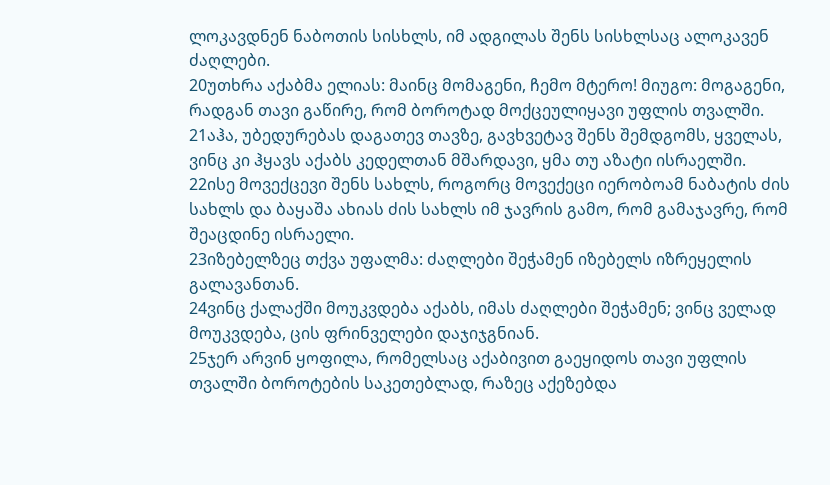ლოკავდნენ ნაბოთის სისხლს, იმ ადგილას შენს სისხლსაც ალოკავენ ძაღლები.
20უთხრა აქაბმა ელიას: მაინც მომაგენი, ჩემო მტერო! მიუგო: მოგაგენი, რადგან თავი გაწირე, რომ ბოროტად მოქცეულიყავი უფლის თვალში.
21აჰა, უბედურებას დაგათევ თავზე, გავხვეტავ შენს შემდგომს, ყველას, ვინც კი ჰყავს აქაბს კედელთან მშარდავი, ყმა თუ აზატი ისრაელში.
22ისე მოვექცევი შენს სახლს, როგორც მოვექეცი იერობოამ ნაბატის ძის სახლს და ბაყაშა ახიას ძის სახლს იმ ჯავრის გამო, რომ გამაჯავრე, რომ შეაცდინე ისრაელი.
23იზებელზეც თქვა უფალმა: ძაღლები შეჭამენ იზებელს იზრეყელის გალავანთან.
24ვინც ქალაქში მოუკვდება აქაბს, იმას ძაღლები შეჭამენ; ვინც ველად მოუკვდება, ცის ფრინველები დაჯიჯგნიან.
25ჯერ არვინ ყოფილა, რომელსაც აქაბივით გაეყიდოს თავი უფლის თვალში ბოროტების საკეთებლად, რაზეც აქეზებდა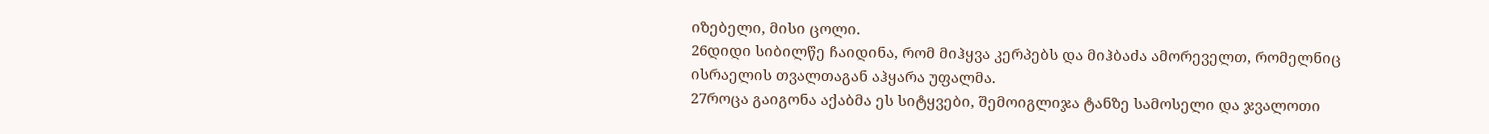იზებელი, მისი ცოლი.
26დიდი სიბილწე ჩაიდინა, რომ მიჰყვა კერპებს და მიჰბაძა ამორეველთ, რომელნიც ისრაელის თვალთაგან აჰყარა უფალმა.
27როცა გაიგონა აქაბმა ეს სიტყვები, შემოიგლიჯა ტანზე სამოსელი და ჯვალოთი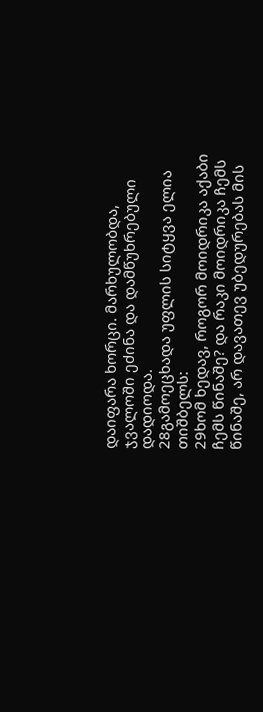დაიფარა ხორცი. მარხულობდა, ჯვალოში ეძინა და დამწუხრებული დადიოდა.
28გამოეცხადა უფლის სიტყვა ელია თიშბელს:
29ხომ ხედავ, როგორ მოიდრიკა აქაბი ჩემს წინაშე? და რაკი მოიდრიკა ჩემს წინაშე, არ დავათევ უბედურებას მის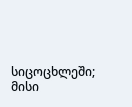სიცოცხლეში; მისი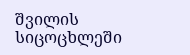შვილის სიცოცხლეში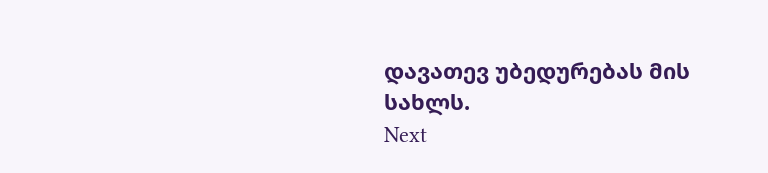დავათევ უბედურებას მის სახლს.
Next